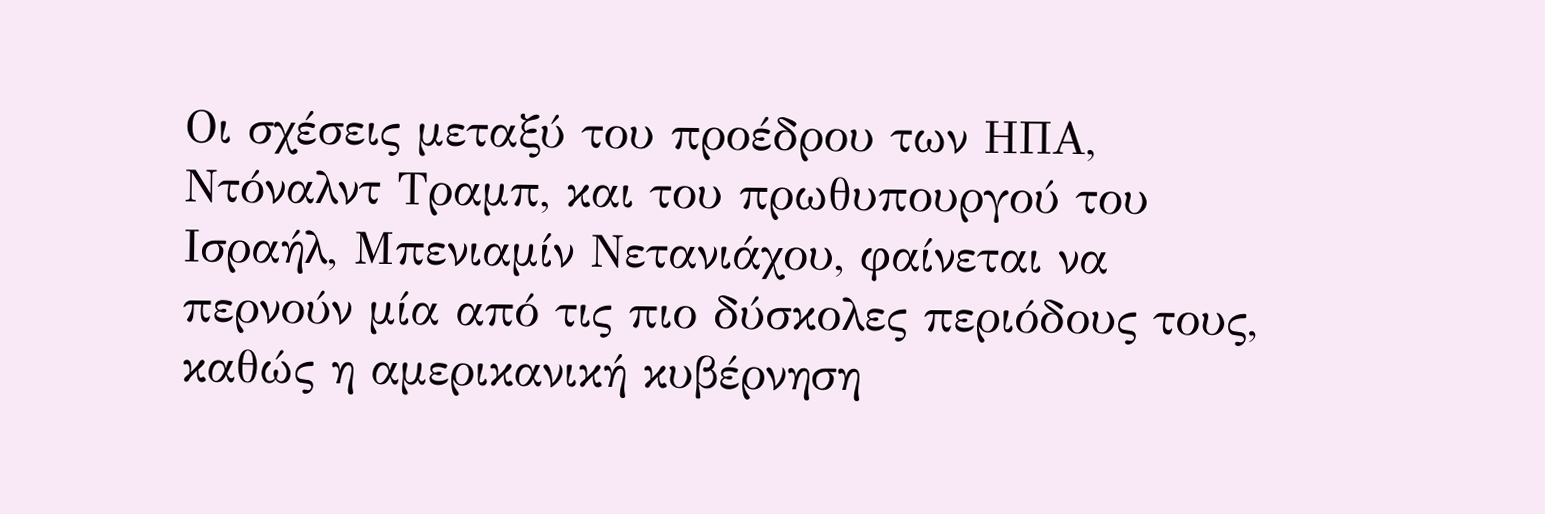Οι σχέσεις μεταξύ του προέδρου των ΗΠΑ, Ντόναλντ Τραμπ, και του πρωθυπουργού του Ισραήλ, Μπενιαμίν Νετανιάχου, φαίνεται να περνούν μία από τις πιο δύσκολες περιόδους τους, καθώς η αμερικανική κυβέρνηση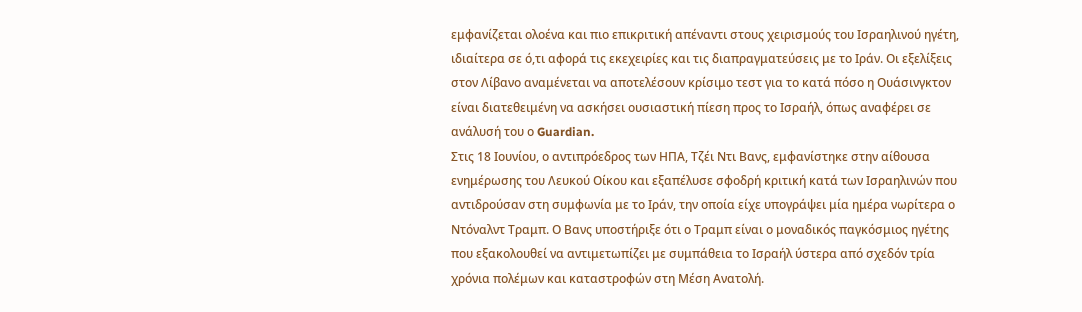εμφανίζεται ολοένα και πιο επικριτική απέναντι στους χειρισμούς του Ισραηλινού ηγέτη, ιδιαίτερα σε ό,τι αφορά τις εκεχειρίες και τις διαπραγματεύσεις με το Ιράν. Οι εξελίξεις στον Λίβανο αναμένεται να αποτελέσουν κρίσιμο τεστ για το κατά πόσο η Ουάσινγκτον είναι διατεθειμένη να ασκήσει ουσιαστική πίεση προς το Ισραήλ, όπως αναφέρει σε ανάλυσή του ο Guardian.
Στις 18 Ιουνίου, ο αντιπρόεδρος των ΗΠΑ, Τζέι Ντι Βανς, εμφανίστηκε στην αίθουσα ενημέρωσης του Λευκού Οίκου και εξαπέλυσε σφοδρή κριτική κατά των Ισραηλινών που αντιδρούσαν στη συμφωνία με το Ιράν, την οποία είχε υπογράψει μία ημέρα νωρίτερα ο Ντόναλντ Τραμπ. Ο Βανς υποστήριξε ότι ο Τραμπ είναι ο μοναδικός παγκόσμιος ηγέτης που εξακολουθεί να αντιμετωπίζει με συμπάθεια το Ισραήλ ύστερα από σχεδόν τρία χρόνια πολέμων και καταστροφών στη Μέση Ανατολή.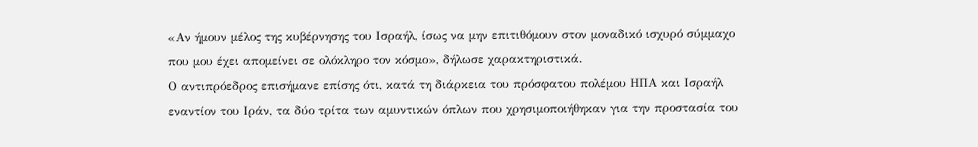«Αν ήμουν μέλος της κυβέρνησης του Ισραήλ, ίσως να μην επιτιθόμουν στον μοναδικό ισχυρό σύμμαχο που μου έχει απομείνει σε ολόκληρο τον κόσμο», δήλωσε χαρακτηριστικά.
Ο αντιπρόεδρος επισήμανε επίσης ότι, κατά τη διάρκεια του πρόσφατου πολέμου ΗΠΑ και Ισραήλ εναντίον του Ιράν, τα δύο τρίτα των αμυντικών όπλων που χρησιμοποιήθηκαν για την προστασία του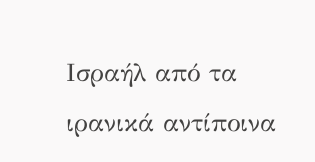Ισραήλ από τα ιρανικά αντίποινα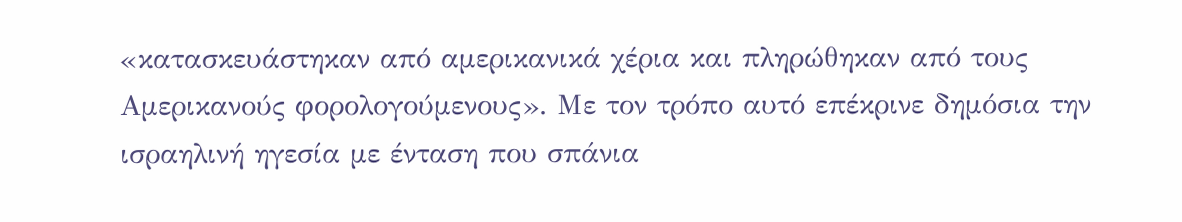«κατασκευάστηκαν από αμερικανικά χέρια και πληρώθηκαν από τους Αμερικανούς φορολογούμενους». Με τον τρόπο αυτό επέκρινε δημόσια την ισραηλινή ηγεσία με ένταση που σπάνια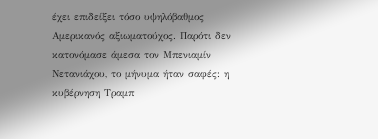έχει επιδείξει τόσο υψηλόβαθμος Αμερικανός αξιωματούχος. Παρότι δεν κατονόμασε άμεσα τον Μπενιαμίν Νετανιάχου, το μήνυμα ήταν σαφές: η κυβέρνηση Τραμπ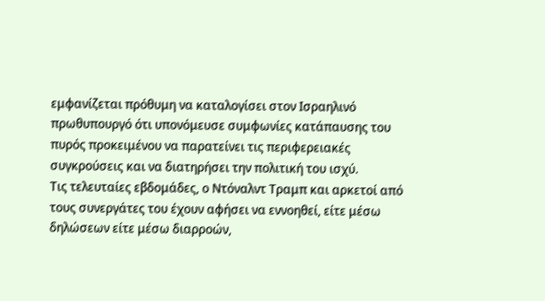εμφανίζεται πρόθυμη να καταλογίσει στον Ισραηλινό πρωθυπουργό ότι υπονόμευσε συμφωνίες κατάπαυσης του πυρός προκειμένου να παρατείνει τις περιφερειακές συγκρούσεις και να διατηρήσει την πολιτική του ισχύ.
Τις τελευταίες εβδομάδες, ο Ντόναλντ Τραμπ και αρκετοί από τους συνεργάτες του έχουν αφήσει να εννοηθεί, είτε μέσω δηλώσεων είτε μέσω διαρροών,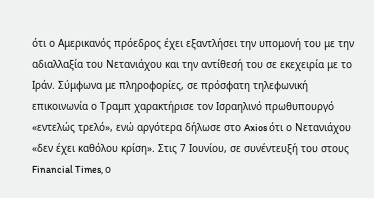ότι ο Αμερικανός πρόεδρος έχει εξαντλήσει την υπομονή του με την αδιαλλαξία του Νετανιάχου και την αντίθεσή του σε εκεχειρία με το Ιράν. Σύμφωνα με πληροφορίες, σε πρόσφατη τηλεφωνική επικοινωνία ο Τραμπ χαρακτήρισε τον Ισραηλινό πρωθυπουργό «εντελώς τρελό», ενώ αργότερα δήλωσε στο Axios ότι ο Νετανιάχου «δεν έχει καθόλου κρίση». Στις 7 Ιουνίου, σε συνέντευξή του στους Financial Times, ο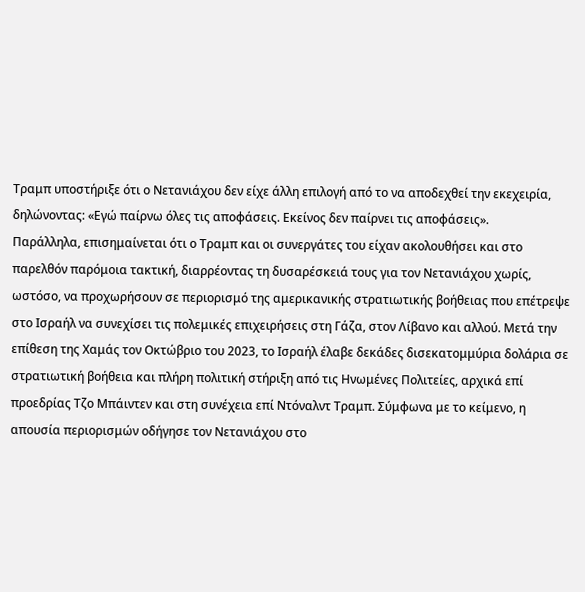Τραμπ υποστήριξε ότι ο Νετανιάχου δεν είχε άλλη επιλογή από το να αποδεχθεί την εκεχειρία, δηλώνοντας: «Εγώ παίρνω όλες τις αποφάσεις. Εκείνος δεν παίρνει τις αποφάσεις».
Παράλληλα, επισημαίνεται ότι ο Τραμπ και οι συνεργάτες του είχαν ακολουθήσει και στο παρελθόν παρόμοια τακτική, διαρρέοντας τη δυσαρέσκειά τους για τον Νετανιάχου χωρίς, ωστόσο, να προχωρήσουν σε περιορισμό της αμερικανικής στρατιωτικής βοήθειας που επέτρεψε στο Ισραήλ να συνεχίσει τις πολεμικές επιχειρήσεις στη Γάζα, στον Λίβανο και αλλού. Μετά την επίθεση της Χαμάς τον Οκτώβριο του 2023, το Ισραήλ έλαβε δεκάδες δισεκατομμύρια δολάρια σε στρατιωτική βοήθεια και πλήρη πολιτική στήριξη από τις Ηνωμένες Πολιτείες, αρχικά επί προεδρίας Τζο Μπάιντεν και στη συνέχεια επί Ντόναλντ Τραμπ. Σύμφωνα με το κείμενο, η απουσία περιορισμών οδήγησε τον Νετανιάχου στο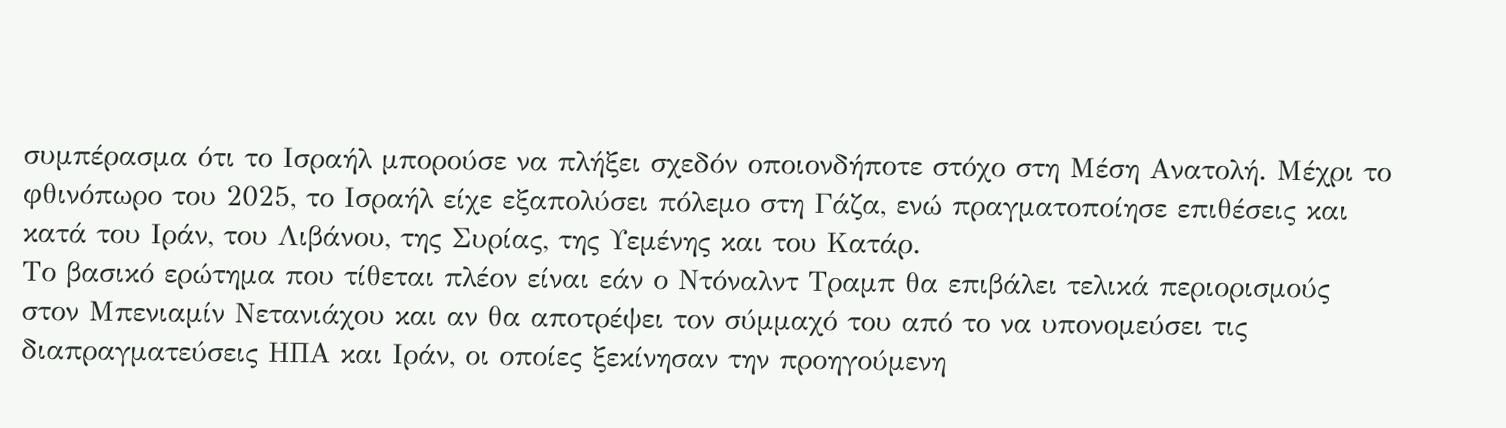συμπέρασμα ότι το Ισραήλ μπορούσε να πλήξει σχεδόν οποιονδήποτε στόχο στη Μέση Ανατολή. Μέχρι το φθινόπωρο του 2025, το Ισραήλ είχε εξαπολύσει πόλεμο στη Γάζα, ενώ πραγματοποίησε επιθέσεις και κατά του Ιράν, του Λιβάνου, της Συρίας, της Υεμένης και του Κατάρ.
Το βασικό ερώτημα που τίθεται πλέον είναι εάν ο Ντόναλντ Τραμπ θα επιβάλει τελικά περιορισμούς στον Μπενιαμίν Νετανιάχου και αν θα αποτρέψει τον σύμμαχό του από το να υπονομεύσει τις διαπραγματεύσεις ΗΠΑ και Ιράν, οι οποίες ξεκίνησαν την προηγούμενη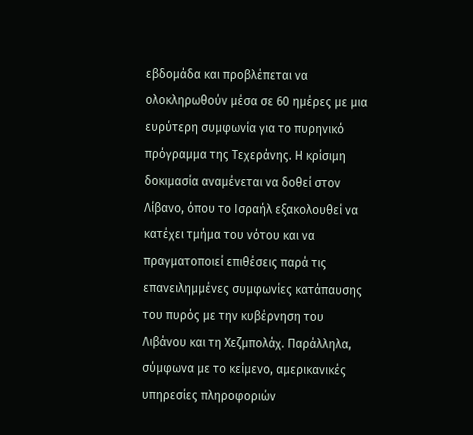εβδομάδα και προβλέπεται να ολοκληρωθούν μέσα σε 60 ημέρες με μια ευρύτερη συμφωνία για το πυρηνικό πρόγραμμα της Τεχεράνης. Η κρίσιμη δοκιμασία αναμένεται να δοθεί στον Λίβανο, όπου το Ισραήλ εξακολουθεί να κατέχει τμήμα του νότου και να πραγματοποιεί επιθέσεις παρά τις επανειλημμένες συμφωνίες κατάπαυσης του πυρός με την κυβέρνηση του Λιβάνου και τη Χεζμπολάχ. Παράλληλα, σύμφωνα με το κείμενο, αμερικανικές υπηρεσίες πληροφοριών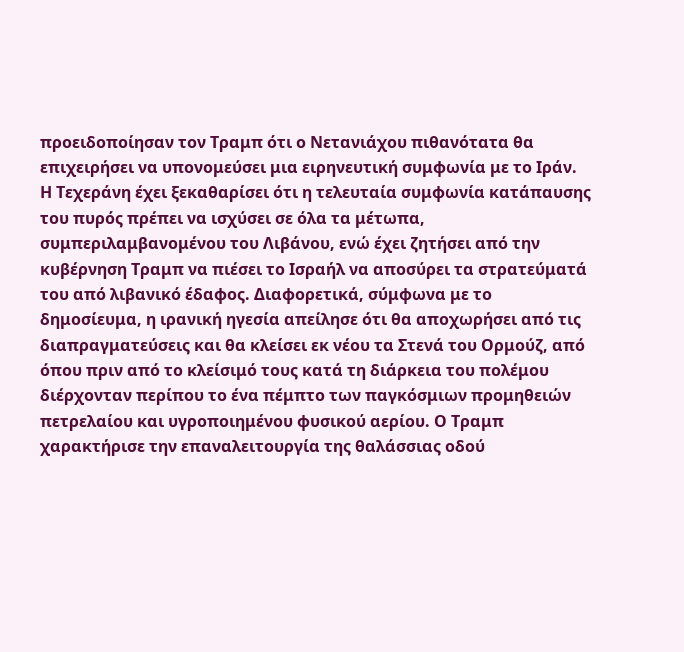προειδοποίησαν τον Τραμπ ότι ο Νετανιάχου πιθανότατα θα επιχειρήσει να υπονομεύσει μια ειρηνευτική συμφωνία με το Ιράν.
Η Τεχεράνη έχει ξεκαθαρίσει ότι η τελευταία συμφωνία κατάπαυσης του πυρός πρέπει να ισχύσει σε όλα τα μέτωπα, συμπεριλαμβανομένου του Λιβάνου, ενώ έχει ζητήσει από την κυβέρνηση Τραμπ να πιέσει το Ισραήλ να αποσύρει τα στρατεύματά του από λιβανικό έδαφος. Διαφορετικά, σύμφωνα με το δημοσίευμα, η ιρανική ηγεσία απείλησε ότι θα αποχωρήσει από τις διαπραγματεύσεις και θα κλείσει εκ νέου τα Στενά του Ορμούζ, από όπου πριν από το κλείσιμό τους κατά τη διάρκεια του πολέμου διέρχονταν περίπου το ένα πέμπτο των παγκόσμιων προμηθειών πετρελαίου και υγροποιημένου φυσικού αερίου. Ο Τραμπ χαρακτήρισε την επαναλειτουργία της θαλάσσιας οδού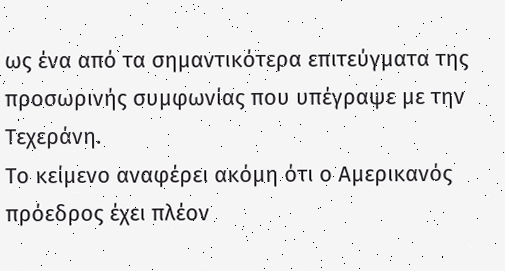ως ένα από τα σημαντικότερα επιτεύγματα της προσωρινής συμφωνίας που υπέγραψε με την Τεχεράνη.
Το κείμενο αναφέρει ακόμη ότι ο Αμερικανός πρόεδρος έχει πλέον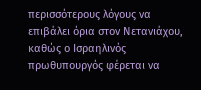περισσότερους λόγους να επιβάλει όρια στον Νετανιάχου, καθώς ο Ισραηλινός πρωθυπουργός φέρεται να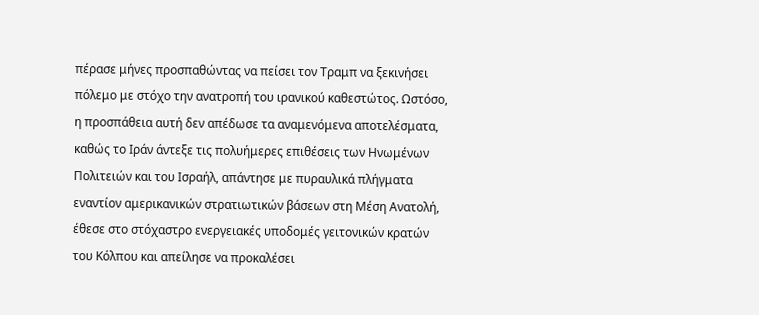πέρασε μήνες προσπαθώντας να πείσει τον Τραμπ να ξεκινήσει πόλεμο με στόχο την ανατροπή του ιρανικού καθεστώτος. Ωστόσο, η προσπάθεια αυτή δεν απέδωσε τα αναμενόμενα αποτελέσματα, καθώς το Ιράν άντεξε τις πολυήμερες επιθέσεις των Ηνωμένων Πολιτειών και του Ισραήλ, απάντησε με πυραυλικά πλήγματα εναντίον αμερικανικών στρατιωτικών βάσεων στη Μέση Ανατολή, έθεσε στο στόχαστρο ενεργειακές υποδομές γειτονικών κρατών του Κόλπου και απείλησε να προκαλέσει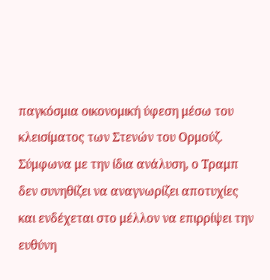παγκόσμια οικονομική ύφεση μέσω του κλεισίματος των Στενών του Ορμούζ.
Σύμφωνα με την ίδια ανάλυση, ο Τραμπ δεν συνηθίζει να αναγνωρίζει αποτυχίες και ενδέχεται στο μέλλον να επιρρίψει την ευθύνη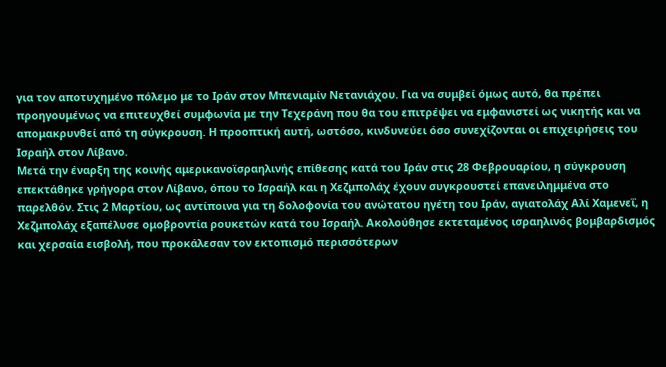για τον αποτυχημένο πόλεμο με το Ιράν στον Μπενιαμίν Νετανιάχου. Για να συμβεί όμως αυτό, θα πρέπει προηγουμένως να επιτευχθεί συμφωνία με την Τεχεράνη που θα του επιτρέψει να εμφανιστεί ως νικητής και να απομακρυνθεί από τη σύγκρουση. Η προοπτική αυτή, ωστόσο, κινδυνεύει όσο συνεχίζονται οι επιχειρήσεις του Ισραήλ στον Λίβανο.
Μετά την έναρξη της κοινής αμερικανοϊσραηλινής επίθεσης κατά του Ιράν στις 28 Φεβρουαρίου, η σύγκρουση επεκτάθηκε γρήγορα στον Λίβανο, όπου το Ισραήλ και η Χεζμπολάχ έχουν συγκρουστεί επανειλημμένα στο παρελθόν. Στις 2 Μαρτίου, ως αντίποινα για τη δολοφονία του ανώτατου ηγέτη του Ιράν, αγιατολάχ Αλί Χαμενεΐ, η Χεζμπολάχ εξαπέλυσε ομοβροντία ρουκετών κατά του Ισραήλ. Ακολούθησε εκτεταμένος ισραηλινός βομβαρδισμός και χερσαία εισβολή, που προκάλεσαν τον εκτοπισμό περισσότερων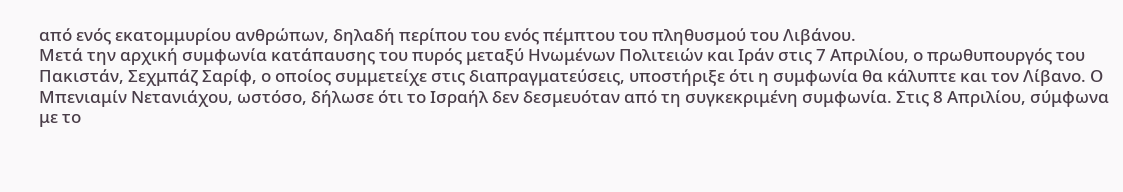από ενός εκατομμυρίου ανθρώπων, δηλαδή περίπου του ενός πέμπτου του πληθυσμού του Λιβάνου.
Μετά την αρχική συμφωνία κατάπαυσης του πυρός μεταξύ Ηνωμένων Πολιτειών και Ιράν στις 7 Απριλίου, ο πρωθυπουργός του Πακιστάν, Σεχμπάζ Σαρίφ, ο οποίος συμμετείχε στις διαπραγματεύσεις, υποστήριξε ότι η συμφωνία θα κάλυπτε και τον Λίβανο. Ο Μπενιαμίν Νετανιάχου, ωστόσο, δήλωσε ότι το Ισραήλ δεν δεσμευόταν από τη συγκεκριμένη συμφωνία. Στις 8 Απριλίου, σύμφωνα με το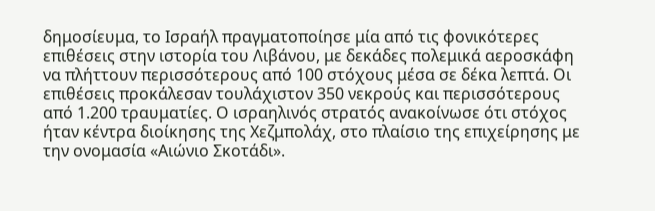δημοσίευμα, το Ισραήλ πραγματοποίησε μία από τις φονικότερες επιθέσεις στην ιστορία του Λιβάνου, με δεκάδες πολεμικά αεροσκάφη να πλήττουν περισσότερους από 100 στόχους μέσα σε δέκα λεπτά. Οι επιθέσεις προκάλεσαν τουλάχιστον 350 νεκρούς και περισσότερους από 1.200 τραυματίες. Ο ισραηλινός στρατός ανακοίνωσε ότι στόχος ήταν κέντρα διοίκησης της Χεζμπολάχ, στο πλαίσιο της επιχείρησης με την ονομασία «Αιώνιο Σκοτάδι».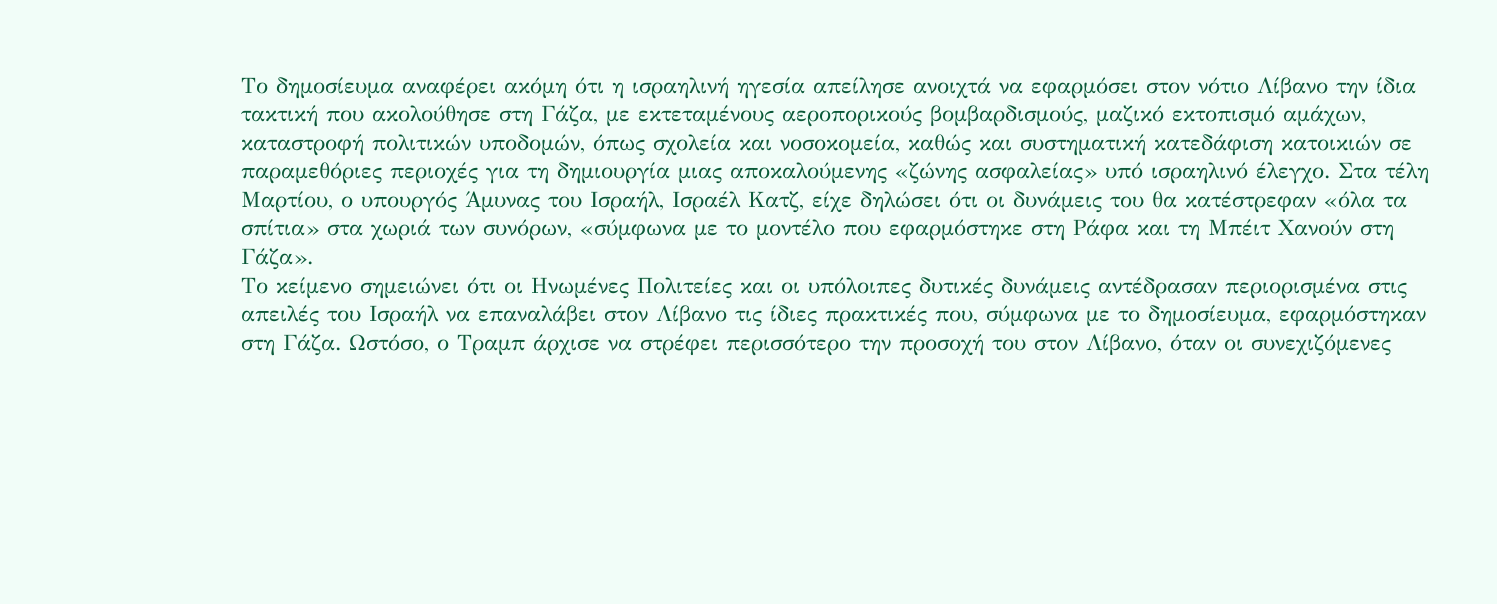Το δημοσίευμα αναφέρει ακόμη ότι η ισραηλινή ηγεσία απείλησε ανοιχτά να εφαρμόσει στον νότιο Λίβανο την ίδια τακτική που ακολούθησε στη Γάζα, με εκτεταμένους αεροπορικούς βομβαρδισμούς, μαζικό εκτοπισμό αμάχων, καταστροφή πολιτικών υποδομών, όπως σχολεία και νοσοκομεία, καθώς και συστηματική κατεδάφιση κατοικιών σε παραμεθόριες περιοχές για τη δημιουργία μιας αποκαλούμενης «ζώνης ασφαλείας» υπό ισραηλινό έλεγχο. Στα τέλη Μαρτίου, ο υπουργός Άμυνας του Ισραήλ, Ισραέλ Κατζ, είχε δηλώσει ότι οι δυνάμεις του θα κατέστρεφαν «όλα τα σπίτια» στα χωριά των συνόρων, «σύμφωνα με το μοντέλο που εφαρμόστηκε στη Ράφα και τη Μπέιτ Χανούν στη Γάζα».
Το κείμενο σημειώνει ότι οι Ηνωμένες Πολιτείες και οι υπόλοιπες δυτικές δυνάμεις αντέδρασαν περιορισμένα στις απειλές του Ισραήλ να επαναλάβει στον Λίβανο τις ίδιες πρακτικές που, σύμφωνα με το δημοσίευμα, εφαρμόστηκαν στη Γάζα. Ωστόσο, ο Τραμπ άρχισε να στρέφει περισσότερο την προσοχή του στον Λίβανο, όταν οι συνεχιζόμενες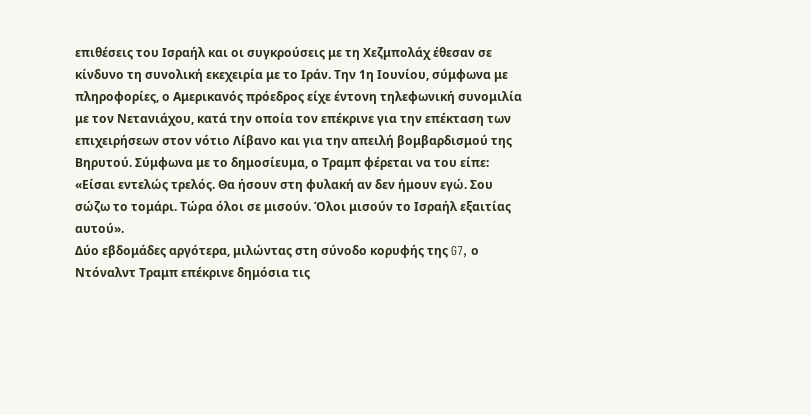επιθέσεις του Ισραήλ και οι συγκρούσεις με τη Χεζμπολάχ έθεσαν σε κίνδυνο τη συνολική εκεχειρία με το Ιράν. Την 1η Ιουνίου, σύμφωνα με πληροφορίες, ο Αμερικανός πρόεδρος είχε έντονη τηλεφωνική συνομιλία με τον Νετανιάχου, κατά την οποία τον επέκρινε για την επέκταση των επιχειρήσεων στον νότιο Λίβανο και για την απειλή βομβαρδισμού της Βηρυτού. Σύμφωνα με το δημοσίευμα, ο Τραμπ φέρεται να του είπε: «Είσαι εντελώς τρελός. Θα ήσουν στη φυλακή αν δεν ήμουν εγώ. Σου σώζω το τομάρι. Τώρα όλοι σε μισούν. Όλοι μισούν το Ισραήλ εξαιτίας αυτού».
Δύο εβδομάδες αργότερα, μιλώντας στη σύνοδο κορυφής της G7, ο Ντόναλντ Τραμπ επέκρινε δημόσια τις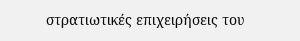στρατιωτικές επιχειρήσεις του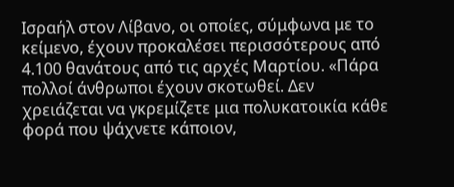Ισραήλ στον Λίβανο, οι οποίες, σύμφωνα με το κείμενο, έχουν προκαλέσει περισσότερους από 4.100 θανάτους από τις αρχές Μαρτίου. «Πάρα πολλοί άνθρωποι έχουν σκοτωθεί. Δεν χρειάζεται να γκρεμίζετε μια πολυκατοικία κάθε φορά που ψάχνετε κάποιον,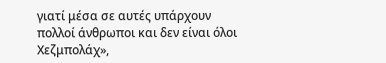γιατί μέσα σε αυτές υπάρχουν πολλοί άνθρωποι και δεν είναι όλοι Χεζμπολάχ»,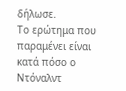δήλωσε.
Το ερώτημα που παραμένει είναι κατά πόσο ο Ντόναλντ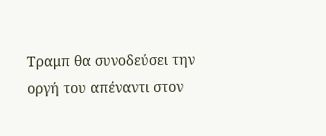Τραμπ θα συνοδεύσει την οργή του απέναντι στον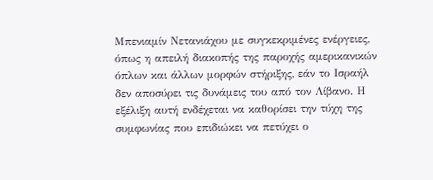Μπενιαμίν Νετανιάχου με συγκεκριμένες ενέργειες, όπως η απειλή διακοπής της παροχής αμερικανικών όπλων και άλλων μορφών στήριξης, εάν το Ισραήλ δεν αποσύρει τις δυνάμεις του από τον Λίβανο. Η εξέλιξη αυτή ενδέχεται να καθορίσει την τύχη της συμφωνίας που επιδιώκει να πετύχει ο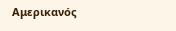Αμερικανός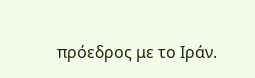πρόεδρος με το Ιράν.